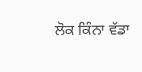ਲੋਕ ਕਿੰਨਾ ਵੱਡਾ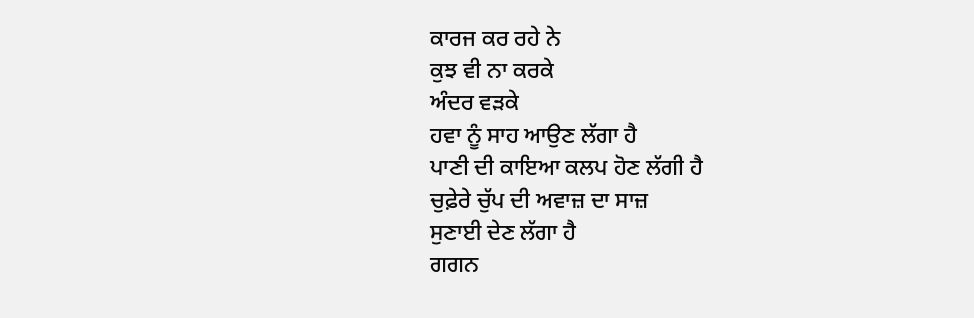ਕਾਰਜ ਕਰ ਰਹੇ ਨੇ
ਕੁਝ ਵੀ ਨਾ ਕਰਕੇ
ਅੰਦਰ ਵੜਕੇ
ਹਵਾ ਨੂੰ ਸਾਹ ਆਉਣ ਲੱਗਾ ਹੈ
ਪਾਣੀ ਦੀ ਕਾਇਆ ਕਲਪ ਹੋਣ ਲੱਗੀ ਹੈ
ਚੁਫ਼ੇਰੇ ਚੁੱਪ ਦੀ ਅਵਾਜ਼ ਦਾ ਸਾਜ਼
ਸੁਣਾਈ ਦੇਣ ਲੱਗਾ ਹੈ
ਗਗਨ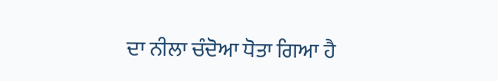ਦਾ ਨੀਲਾ ਚੰਦੋਆ ਧੋਤਾ ਗਿਆ ਹੈ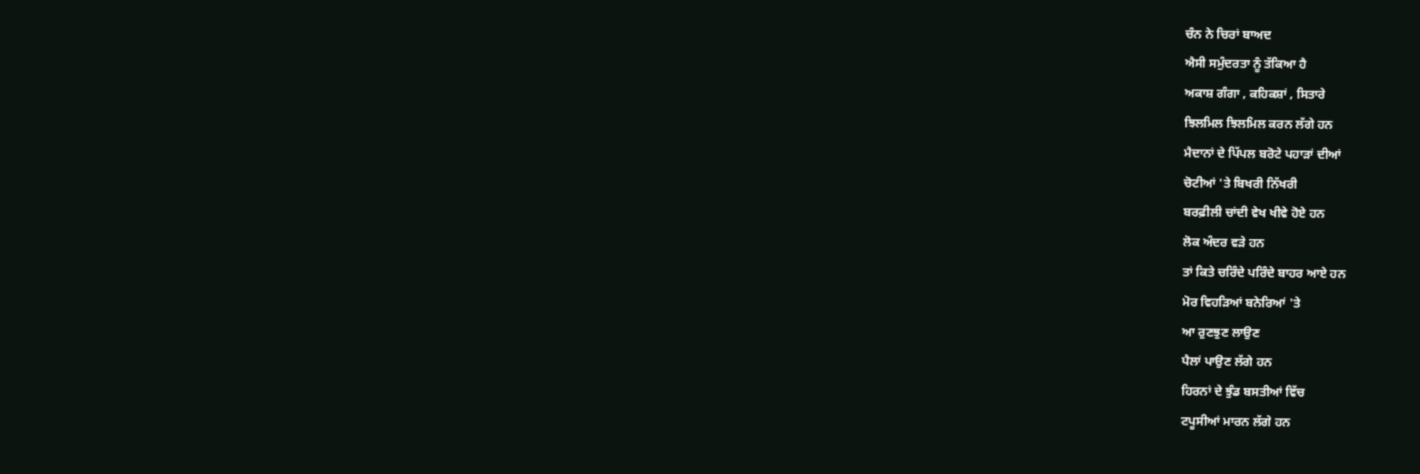ਚੰਨ ਨੇ ਚਿਰਾਂ ਬਾਅਦ
ਐਸੀ ਸਮੁੰਦਰਤਾ ਨੂੰ ਤੱਕਿਆ ਹੈ
ਅਕਾਸ਼ ਗੰਗਾ , ਕਹਿਕਸ਼ਾਂ , ਸਿਤਾਰੇ
ਝਿਲਮਿਲ ਝਿਲਮਿਲ ਕਰਨ ਲੱਗੇ ਹਨ
ਮੈਦਾਨਾਂ ਦੇ ਪਿੱਪਲ ਬਰੋਟੇ ਪਹਾੜਾਂ ਦੀਆਂ
ਚੋਟੀਆਂ 'ਤੇ ਬਿਖਰੀ ਨਿੱਖਰੀ
ਬਰਫ਼ੀਲੀ ਚਾਂਦੀ ਵੇਖ ਖੀਵੇ ਹੋਏ ਹਨ
ਲੋਕ ਅੰਦਰ ਵੜੇ ਹਨ
ਤਾਂ ਕਿਤੇ ਚਰਿੰਦੇ ਪਰਿੰਦੇ ਬਾਹਰ ਆਏ ਹਨ
ਮੋਰ ਵਿਹੜਿਆਂ ਬਨੇਰਿਆਂ 'ਤੇ
ਆ ਰੁਣਝੁਣ ਲਾਉਣ
ਪੈਲਾਂ ਪਾਉਣ ਲੱਗੇ ਹਨ
ਹਿਰਨਾਂ ਦੇ ਝੁੰਡ ਬਸਤੀਆਂ ਵਿੱਚ
ਟਪੂਸੀਆਂ ਮਾਰਨ ਲੱਗੇ ਹਨ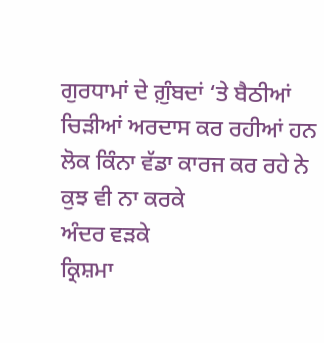ਗੁਰਧਾਮਾਂ ਦੇ ਗ਼ੁੰਬਦਾਂ ‘ਤੇ ਬੈਠੀਆਂ
ਚਿੜੀਆਂ ਅਰਦਾਸ ਕਰ ਰਹੀਆਂ ਹਨ
ਲੋਕ ਕਿੰਨਾ ਵੱਡਾ ਕਾਰਜ ਕਰ ਰਹੇ ਨੇ
ਕੁਝ ਵੀ ਨਾ ਕਰਕੇ
ਅੰਦਰ ਵੜਕੇ
ਕ੍ਰਿਸ਼ਮਾ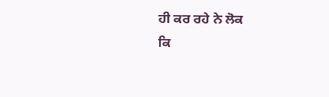ਹੀ ਕਰ ਰਹੇ ਨੇ ਲੋਕ
ਕਿ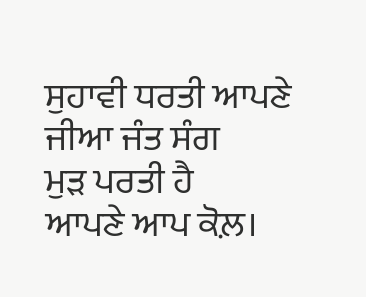ਸੁਹਾਵੀ ਧਰਤੀ ਆਪਣੇ ਜੀਆ ਜੰਤ ਸੰਗ
ਮੁੜ ਪਰਤੀ ਹੈ
ਆਪਣੇ ਆਪ ਕੋਲ਼।